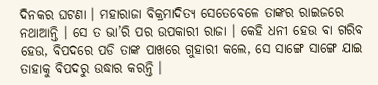ଦିନକର ଘଟଣା । ମହାରାଜା ବିକ୍ରମାଦିତ୍ୟ ସେତେବେଳେ ତାଙ୍କର ରାଇଜରେ ନଥାଆନ୍ତି । ସେ ତ ଭା’ରି ପର ଉପକାରୀ ରାଜା । କେହି ଧନୀ ହେଉ ବା ଗରିବ ହେଉ, ବିପଦରେ ପଡି ତାଙ୍କ ପାଖରେ ଗୁହାରୀ କଲେ, ସେ ସାଙ୍ଗେ ସାଙ୍ଗେ ଯାଇ ତାହାକୁ ବିପଦରୁ ଉଦ୍ଧାର କରନ୍ତି ।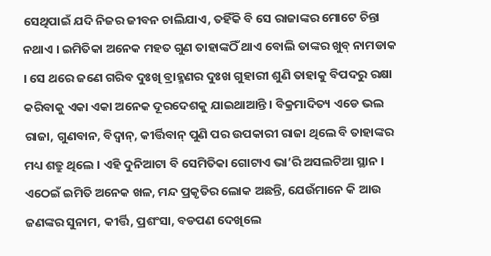ସେଥିପାଇଁ ଯଦି ନିଜର ଜୀବନ ଚାଲିଯାଏ, ତହିଁକି ବି ସେ ରାଜାଙ୍କର ମୋଟେ ଚିନ୍ତା ନଥାଏ । ଇମିତିକା ଅନେକ ମହତ ଗୁଣ ତାହାଙ୍କଠିଁ ଥାଏ ବୋଲି ତାଙ୍କର ଖୁବ୍ ନାମଡାକ । ସେ ଥରେ ଜଣେ ଗରିବ ଦୁଃଖି ବ୍ରାହ୍ମଣର ଦୁଃଖ ଗୁହାରୀ ଶୁଣି ତାହାକୁ ବିପଦରୁ ରକ୍ଷା କରିବାକୁ ଏକା ଏକା ଅନେକ ଦୂରଦେଶକୁ ଯାଇଥାଆନ୍ତି । ବିକ୍ରମାଦିତ୍ୟ ଏଡେ ଭଲ ରାଜା, ଗୁଣବାନ, ବିଦ୍ୱାନ୍, କୀର୍ତ୍ତିବାନ୍ ପୁଣି ପର ଉପକାରୀ ରାଜା ଥିଲେ ବି ତାହାଙ୍କର ମଧ୍ୟ ଶତ୍ରୁ ଥିଲେ । ଏହି ଦୁନିଆଟା ବି ସେମିତିକା ଗୋଟାଏ ଭା’ରି ଅସଲଟିଆ ସ୍ଥାନ । ଏଠେଇଁ ଇମିତି ଅନେକ ଖଳ, ମନ୍ଦ ପ୍ରକୃତିର ଲୋକ ଅଛନ୍ତି, ଯେଉଁମାନେ କି ଆଉ ଜଣଙ୍କର ସୁନାମ, କୀର୍ତ୍ତି, ପ୍ରଶଂସା, ବଡପଣ ଦେଖିଲେ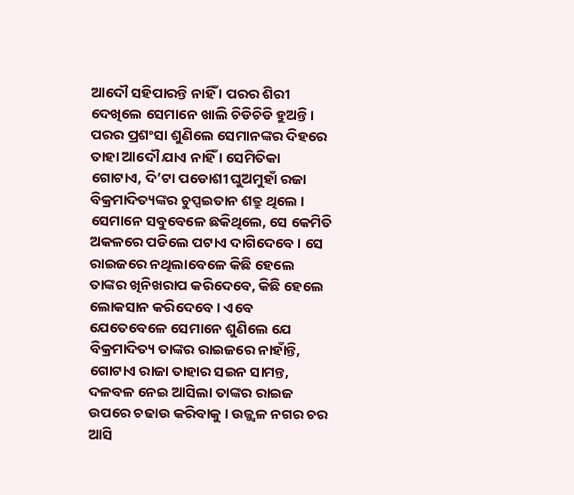ଆଦୌ ସହିପାରନ୍ତି ନାହିଁ । ପରର ଶିରୀ ଦେଖିଲେ ସେମାନେ ଖାଲି ଚିଡିଚିଡି ହୁଅନ୍ତି । ପରର ପ୍ରଶଂସା ଶୁଣିଲେ ସେମାନଙ୍କର ଦିହରେ ତାହା ଆଦୌ ଯାଏ ନାହିଁ । ସେମିତିକା ଗୋଟାଏ, ଦି’ଟା ପଡୋଶୀ ଘୁଅମୁହାଁ ରଜା ବିକ୍ରମାଦିତ୍ୟଙ୍କର ଚୁପ୍ସଇତାନ ଶତ୍ରୁ ଥିଲେ । ସେମାନେ ସବୁବେଳେ ଛକିଥିଲେ, ସେ କେମିତି ଅକଳରେ ପଡିଲେ ପଟାଏ ଦାଗିଦେବେ । ସେ ରାଇଜରେ ନଥିଲାବେଳେ କିଛି ହେଲେ ତାଙ୍କର ଖିନିଖରାପ କରିଦେବେ, କିଛି ହେଲେ ଲୋକସାନ କରିଦେବେ । ଏବେ ଯେତେବେଳେ ସେମାନେ ଶୁଣିଲେ ଯେ ବିକ୍ରମାଦିତ୍ୟ ତାଙ୍କର ରାଇଜରେ ନାହାଁନ୍ତି, ଗୋଟାଏ ରାଜା ତାହାର ସଇନ ସାମନ୍ତ, ଦଳବଳ ନେଇ ଆସିଲା ତାଙ୍କର ରାଇଜ ଉପରେ ଚଢାଉ କରିବାକୁ । ଉଜ୍ଜ୍ୱଳ ନଗର ଚର ଆସି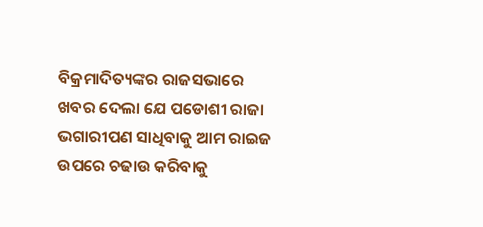ବିକ୍ରମାଦିତ୍ୟଙ୍କର ରାଜସଭାରେ ଖବର ଦେଲା ଯେ ପଡୋଶୀ ରାଜା ଭଗାରୀପଣ ସାଧିବାକୁ ଆମ ରାଇଜ ଉପରେ ଚଢାଉ କରିବାକୁ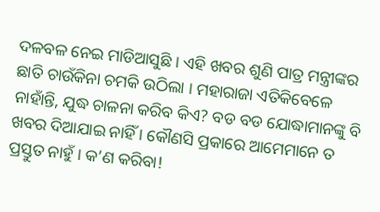ଦଳବଳ ନେଇ ମାଡିଆସୁଛି । ଏହି ଖବର ଶୁଣି ପାତ୍ର ମନ୍ତ୍ରୀଙ୍କର ଛାତି ଚାଉଁକିନା ଚମକି ଉଠିଲା । ମହାରାଜା ଏତିକିବେଳେ ନାହାଁନ୍ତି, ଯୁଦ୍ଧ ଚାଳନା କରିବ କିଏ? ବଡ ବଡ ଯୋଦ୍ଧାମାନଙ୍କୁ ବି ଖବର ଦିଆଯାଇ ନାହିଁ । କୌଣସି ପ୍ରକାରେ ଆମେମାନେ ତ ପ୍ରସ୍ତୁତ ନାହୁଁ । କ’ଣ କରିବା!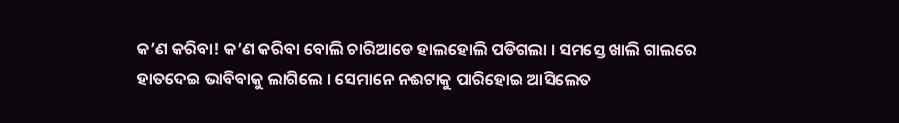କ’ଣ କରିବା! କ’ଣ କରିବା ବୋଲି ଚାରିଆଡେ ହାଲହୋଲି ପଡିଗଲା । ସମସ୍ତେ ଖାଲି ଗାଲରେ ହାତଦେଇ ଭାବିବାକୁ ଲାଗିଲେ । ସେମାନେ ନଈଟାକୁ ପାରିହୋଇ ଆସିଲେତ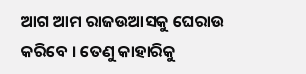ଆଗ ଆମ ରାଜଉଆସକୁ ଘେରାଉ କରିବେ । ତେଣୁ କାହାରିକୁ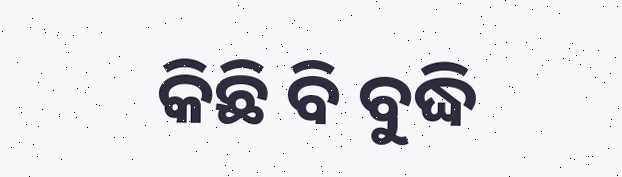କିଛି ବି ବୁଦ୍ଧି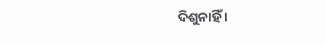ଦିଶୁନାହିଁ ।